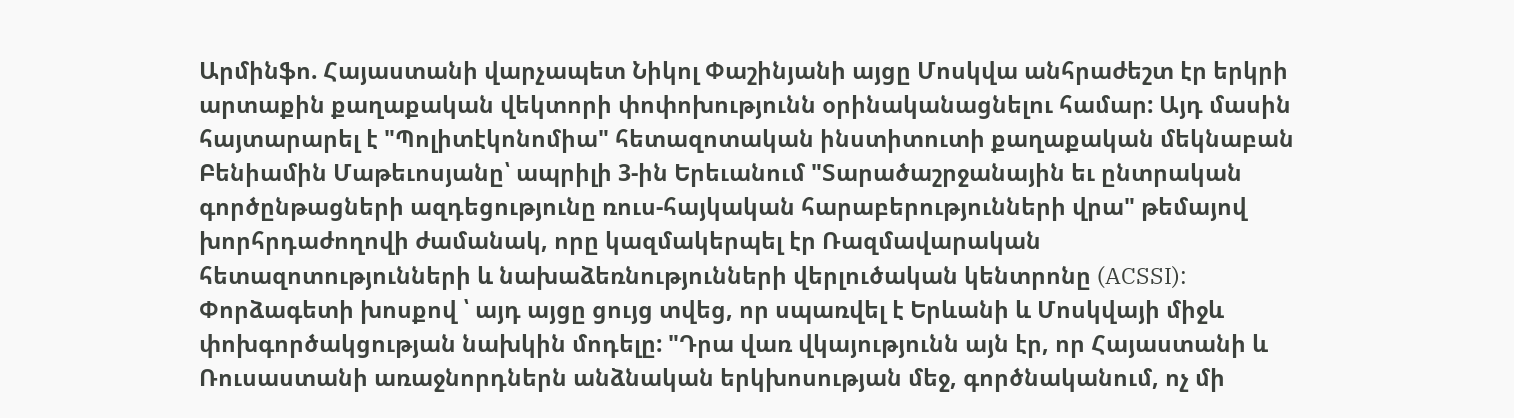Արմինֆո. Հայաստանի վարչապետ Նիկոլ Փաշինյանի այցը Մոսկվա անհրաժեշտ էր երկրի արտաքին քաղաքական վեկտորի փոփոխությունն օրինականացնելու համար: Այդ մասին հայտարարել է "Պոլիտէկոնոմիա" հետազոտական ինստիտուտի քաղաքական մեկնաբան Բենիամին Մաթեւոսյանը՝ ապրիլի 3-ին Երեւանում "Տարածաշրջանային եւ ընտրական գործընթացների ազդեցությունը ռուս-հայկական հարաբերությունների վրա" թեմայով խորհրդաժողովի ժամանակ, որը կազմակերպել էր Ռազմավարական հետազոտությունների և նախաձեռնությունների վերլուծական կենտրոնը (ACSSI):
Փորձագետի խոսքով ՝ այդ այցը ցույց տվեց, որ սպառվել է Երևանի և Մոսկվայի միջև փոխգործակցության նախկին մոդելը: "Դրա վառ վկայությունն այն էր, որ Հայաստանի և Ռուսաստանի առաջնորդներն անձնական երկխոսության մեջ, գործնականում, ոչ մի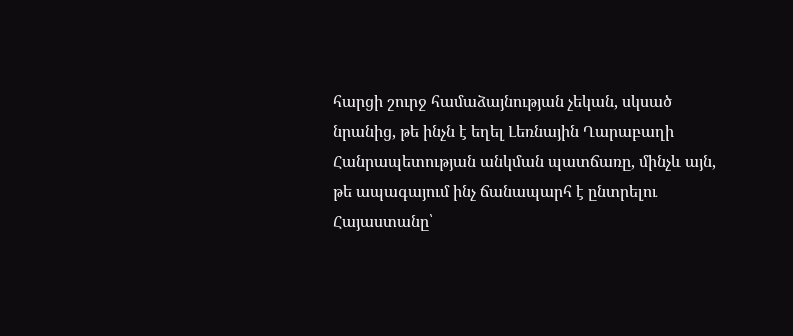հարցի շուրջ համաձայնության չեկան, սկսած նրանից, թե ինչն է եղել Լեռնային Ղարաբաղի Հանրապետության անկման պատճառը, մինչև այն, թե ապագայում ինչ ճանապարհ է ընտրելու Հայաստանը՝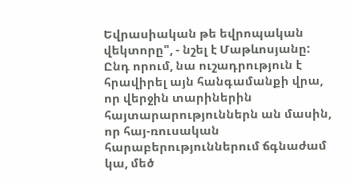Եվրասիական թե եվրոպական վեկտորը", - նշել է Մաթևոսյանը:
Ընդ որում, նա ուշադրություն է հրավիրել այն հանգամանքի վրա, որ վերջին տարիներին հայտարարություններն ան մասին, որ հայ-ռուսական հարաբերություններում ճգնաժամ կա, մեծ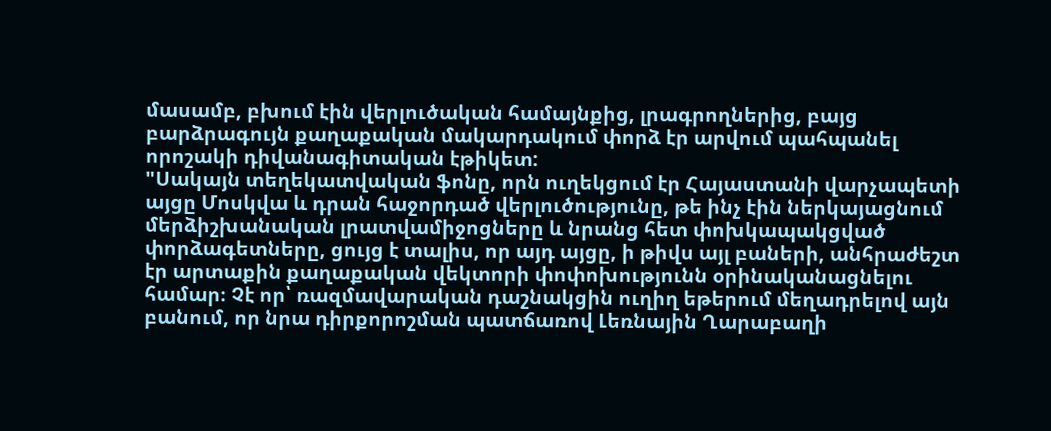մասամբ, բխում էին վերլուծական համայնքից, լրագրողներից, բայց բարձրագույն քաղաքական մակարդակում փորձ էր արվում պահպանել որոշակի դիվանագիտական էթիկետ:
"Սակայն տեղեկատվական ֆոնը, որն ուղեկցում էր Հայաստանի վարչապետի այցը Մոսկվա և դրան հաջորդած վերլուծությունը, թե ինչ էին ներկայացնում մերձիշխանական լրատվամիջոցները և նրանց հետ փոխկապակցված փորձագետները, ցույց է տալիս, որ այդ այցը, ի թիվս այլ բաների, անհրաժեշտ էր արտաքին քաղաքական վեկտորի փոփոխությունն օրինականացնելու համար։ Չէ որ՝ ռազմավարական դաշնակցին ուղիղ եթերում մեղադրելով այն բանում, որ նրա դիրքորոշման պատճառով Լեռնային Ղարաբաղի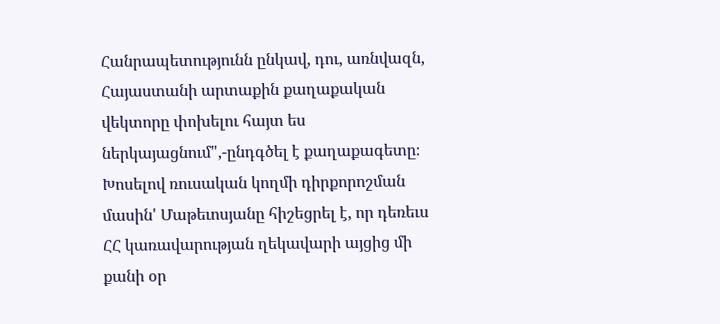Հանրապետությունն ընկավ, դու, առնվազն, Հայաստանի արտաքին քաղաքական վեկտորը փոխելու հայտ ես ներկայացնում",-ընդգծել է քաղաքագետը։
Խոսելով ռուսական կողմի դիրքորոշման մասին' Մաթեւոսյանը հիշեցրել է, որ դեռեւս ՀՀ կառավարության ղեկավարի այցից մի քանի օր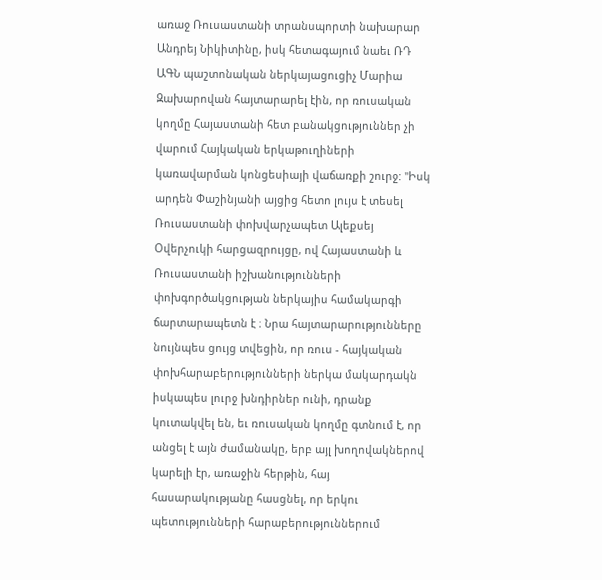առաջ Ռուսաստանի տրանսպորտի նախարար Անդրեյ Նիկիտինը, իսկ հետագայում նաեւ ՌԴ ԱԳՆ պաշտոնական ներկայացուցիչ Մարիա Զախարովան հայտարարել էին, որ ռուսական կողմը Հայաստանի հետ բանակցություններ չի վարում Հայկական երկաթուղիների կառավարման կոնցեսիայի վաճառքի շուրջ: "Իսկ արդեն Փաշինյանի այցից հետո լույս է տեսել Ռուսաստանի փոխվարչապետ Ալեքսեյ Օվերչուկի հարցազրույցը, ով Հայաստանի և Ռուսաստանի իշխանությունների փոխգործակցության ներկայիս համակարգի ճարտարապետն է ։ Նրա հայտարարությունները նույնպես ցույց տվեցին, որ ռուս - հայկական փոխհարաբերությունների ներկա մակարդակն իսկապես լուրջ խնդիրներ ունի, դրանք կուտակվել են, եւ ռուսական կողմը գտնում է, որ անցել է այն ժամանակը, երբ այլ խողովակներով կարելի էր, առաջին հերթին, հայ հասարակությանը հասցնել, որ երկու պետությունների հարաբերություններում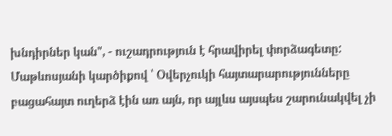խնդիրներ կան", - ուշադրություն է հրավիրել փորձագետը:
Մաթևոսյանի կարծիքով ՝ Օվերչուկի հայտարարությունները բացահայտ ուղերձ էին առ այն, որ այլևս այսպես շարունակվել չի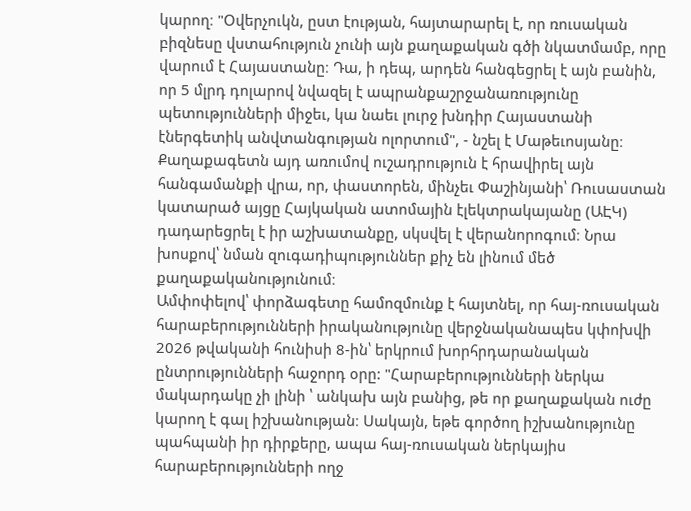կարող։ "Օվերչուկն, ըստ էության, հայտարարել է, որ ռուսական բիզնեսը վստահություն չունի այն քաղաքական գծի նկատմամբ, որը վարում է Հայաստանը։ Դա, ի դեպ, արդեն հանգեցրել է այն բանին, որ 5 մլրդ դոլարով նվազել է ապրանքաշրջանառությունը պետությունների միջեւ, կա նաեւ լուրջ խնդիր Հայաստանի էներգետիկ անվտանգության ոլորտում", - նշել է Մաթեւոսյանը։
Քաղաքագետն այդ առումով ուշադրություն է հրավիրել այն հանգամանքի վրա, որ, փաստորեն, մինչեւ Փաշինյանի՝ Ռուսաստան կատարած այցը Հայկական ատոմային էլեկտրակայանը (ԱԷԿ) դադարեցրել է իր աշխատանքը, սկսվել է վերանորոգում։ Նրա խոսքով՝ նման զուգադիպություններ քիչ են լինում մեծ քաղաքականությունում։
Ամփոփելով՝ փորձագետը համոզմունք է հայտնել, որ հայ-ռուսական հարաբերությունների իրականությունը վերջնականապես կփոխվի 2026 թվականի հունիսի 8-ին՝ երկրում խորհրդարանական ընտրությունների հաջորդ օրը: "Հարաբերությունների ներկա մակարդակը չի լինի ՝ անկախ այն բանից, թե որ քաղաքական ուժը կարող է գալ իշխանության։ Սակայն, եթե գործող իշխանությունը պահպանի իր դիրքերը, ապա հայ-ռուսական ներկայիս հարաբերությունների ողջ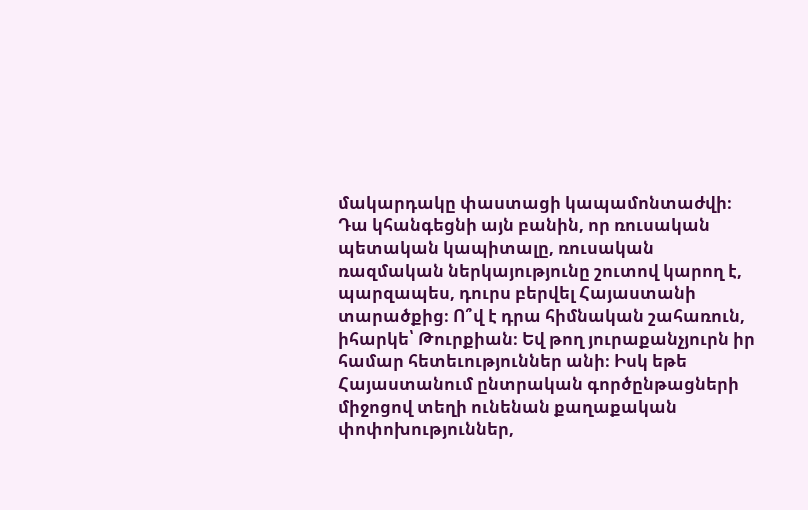մակարդակը փաստացի կապամոնտաժվի։ Դա կհանգեցնի այն բանին, որ ռուսական պետական կապիտալը, ռուսական ռազմական ներկայությունը շուտով կարող է, պարզապես, դուրս բերվել Հայաստանի տարածքից։ Ո՞վ է դրա հիմնական շահառուն, իհարկե՝ Թուրքիան։ Եվ թող յուրաքանչյուրն իր համար հետեւություններ անի։ Իսկ եթե Հայաստանում ընտրական գործընթացների միջոցով տեղի ունենան քաղաքական փոփոխություններ,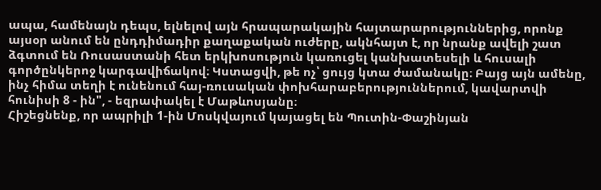ապա, համենայն դեպս, ելնելով այն հրապարակային հայտարարություններից, որոնք այսօր անում են ընդդիմադիր քաղաքական ուժերը, ակնհայտ է, որ նրանք ավելի շատ ձգտում են Ռուսաստանի հետ երկխոսություն կառուցել կանխատեսելի և հուսալի գործընկերոջ կարգավիճակով։ Կստացվի, թե ոչ՝ ցույց կտա ժամանակը։ Բայց այն ամենը, ինչ հիմա տեղի է ունենում հայ-ռուսական փոխհարաբերություններում, կավարտվի հունիսի 8 - ին", - եզրափակել է Մաթևոսյանը։
Հիշեցնենք, որ ապրիլի 1-ին Մոսկվայում կայացել են Պուտին-Փաշինյան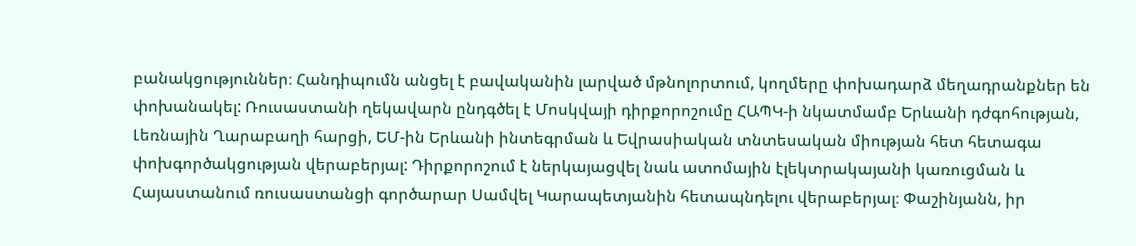բանակցություններ։ Հանդիպումն անցել է բավականին լարված մթնոլորտում, կողմերը փոխադարձ մեղադրանքներ են փոխանակել: Ռուսաստանի ղեկավարն ընդգծել է Մոսկվայի դիրքորոշումը ՀԱՊԿ-ի նկատմամբ Երևանի դժգոհության, Լեռնային Ղարաբաղի հարցի, ԵՄ-ին Երևանի ինտեգրման և Եվրասիական տնտեսական միության հետ հետագա փոխգործակցության վերաբերյալ: Դիրքորոշում է ներկայացվել նաև ատոմային էլեկտրակայանի կառուցման և Հայաստանում ռուսաստանցի գործարար Սամվել Կարապետյանին հետապնդելու վերաբերյալ։ Փաշինյանն, իր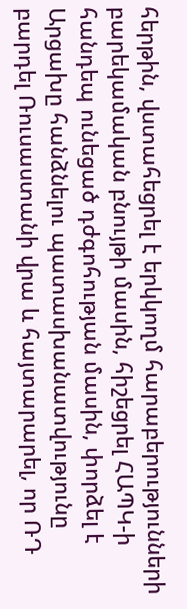հերթին, վստահեցրել է երկկողմ հարաբերությունների բարեկամական բնույթի մասին, հիշեցրել ՀԱՊԿ-ի հանդեպ ունեցած դժգոհության մասին, փորձել է Արցախը հանձնելու պատասխանատվությունը բարդել Ռուսաստանի վրա և հայտարարել, որ ՌԴ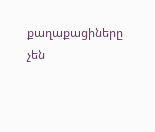քաղաքացիները չեն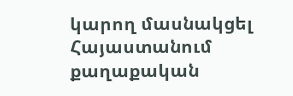կարող մասնակցել Հայաստանում քաղաքական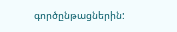գործընթացներին: